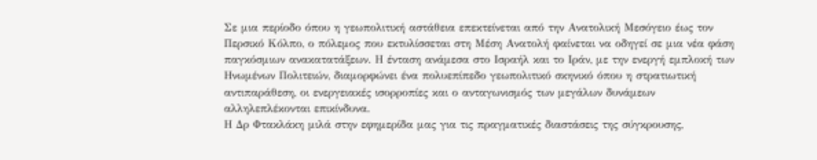Σε μια περίοδο όπου η γεωπολιτική αστάθεια επεκτείνεται από την Ανατολική Μεσόγειο έως τον Περσικό Κόλπο, ο πόλεμος που εκτυλίσσεται στη Μέση Ανατολή φαίνεται να οδηγεί σε μια νέα φάση παγκόσμιων ανακατατάξεων. Η ένταση ανάμεσα στο Ισραήλ και το Ιράν, με την ενεργή εμπλοκή των Ηνωμένων Πολιτειών, διαμορφώνει ένα πολυεπίπεδο γεωπολιτικό σκηνικό όπου η στρατιωτική αντιπαράθεση, οι ενεργειακές ισορροπίες και ο ανταγωνισμός των μεγάλων δυνάμεων αλληλεπλέκονται επικίνδυνα.
Η Δρ Φτακλάκη μιλά στην εφημερίδα μας για τις πραγματικές διαστάσεις της σύγκρουσης,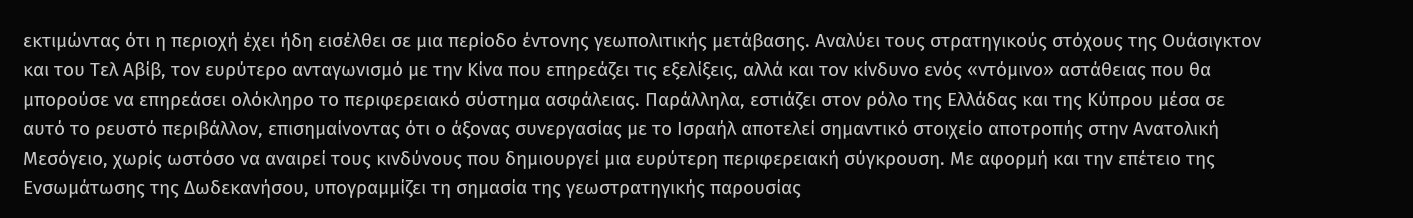εκτιμώντας ότι η περιοχή έχει ήδη εισέλθει σε μια περίοδο έντονης γεωπολιτικής μετάβασης. Αναλύει τους στρατηγικούς στόχους της Ουάσιγκτον και του Τελ Αβίβ, τον ευρύτερο ανταγωνισμό με την Κίνα που επηρεάζει τις εξελίξεις, αλλά και τον κίνδυνο ενός «ντόμινο» αστάθειας που θα μπορούσε να επηρεάσει ολόκληρο το περιφερειακό σύστημα ασφάλειας. Παράλληλα, εστιάζει στον ρόλο της Ελλάδας και της Κύπρου μέσα σε αυτό το ρευστό περιβάλλον, επισημαίνοντας ότι ο άξονας συνεργασίας με το Ισραήλ αποτελεί σημαντικό στοιχείο αποτροπής στην Ανατολική Μεσόγειο, χωρίς ωστόσο να αναιρεί τους κινδύνους που δημιουργεί μια ευρύτερη περιφερειακή σύγκρουση. Με αφορμή και την επέτειο της Ενσωμάτωσης της Δωδεκανήσου, υπογραμμίζει τη σημασία της γεωστρατηγικής παρουσίας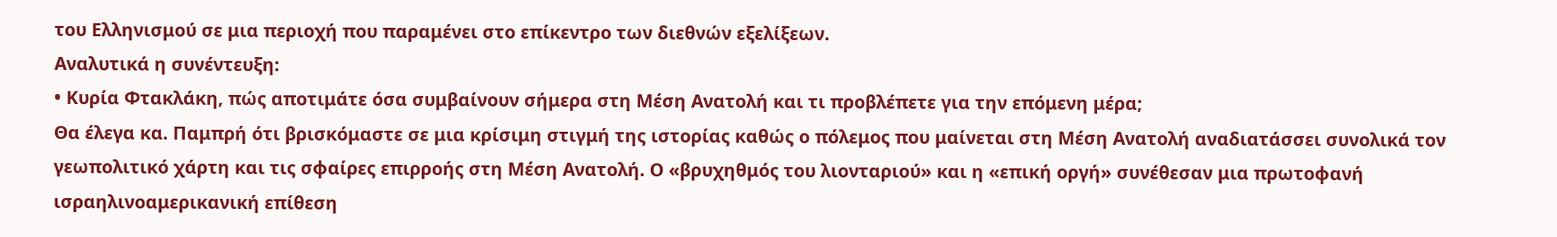του Ελληνισμού σε μια περιοχή που παραμένει στο επίκεντρο των διεθνών εξελίξεων.
Αναλυτικά η συνέντευξη:
• Κυρία Φτακλάκη, πώς αποτιμάτε όσα συμβαίνουν σήμερα στη Μέση Ανατολή και τι προβλέπετε για την επόμενη μέρα;
Θα έλεγα κα. Παμπρή ότι βρισκόμαστε σε μια κρίσιμη στιγμή της ιστορίας καθώς ο πόλεμος που μαίνεται στη Μέση Ανατολή αναδιατάσσει συνολικά τον γεωπολιτικό χάρτη και τις σφαίρες επιρροής στη Μέση Ανατολή. Ο «βρυχηθμός του λιονταριού» και η «επική οργή» συνέθεσαν μια πρωτοφανή ισραηλινοαμερικανική επίθεση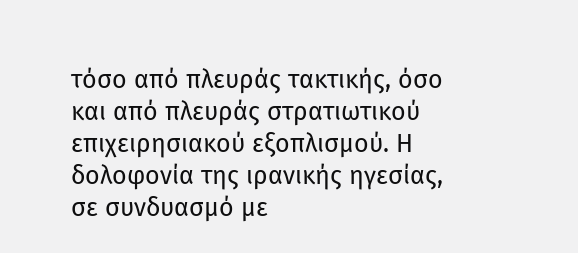τόσο από πλευράς τακτικής, όσο και από πλευράς στρατιωτικού επιχειρησιακού εξοπλισμού. Η δολοφονία της ιρανικής ηγεσίας, σε συνδυασμό με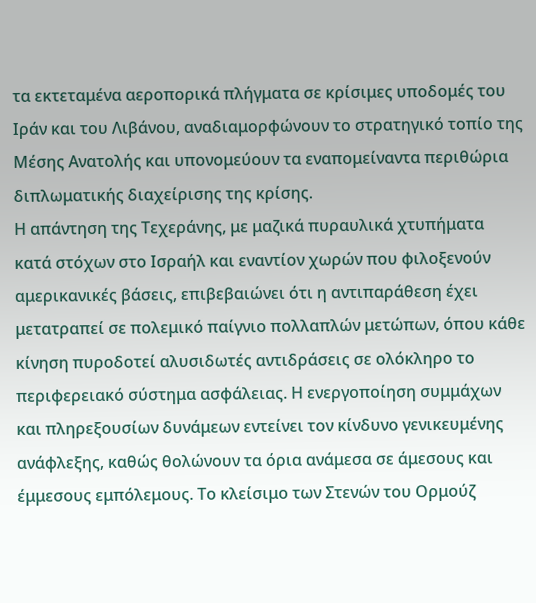τα εκτεταμένα αεροπορικά πλήγματα σε κρίσιμες υποδομές του Ιράν και του Λιβάνου, αναδιαμορφώνουν το στρατηγικό τοπίο της Μέσης Ανατολής και υπονομεύουν τα εναπομείναντα περιθώρια διπλωματικής διαχείρισης της κρίσης.
Η απάντηση της Τεχεράνης, με μαζικά πυραυλικά χτυπήματα κατά στόχων στο Ισραήλ και εναντίον χωρών που φιλοξενούν αμερικανικές βάσεις, επιβεβαιώνει ότι η αντιπαράθεση έχει μετατραπεί σε πολεμικό παίγνιο πολλαπλών μετώπων, όπου κάθε κίνηση πυροδοτεί αλυσιδωτές αντιδράσεις σε ολόκληρο το περιφερειακό σύστημα ασφάλειας. Η ενεργοποίηση συμμάχων και πληρεξουσίων δυνάμεων εντείνει τον κίνδυνο γενικευμένης ανάφλεξης, καθώς θολώνουν τα όρια ανάμεσα σε άμεσους και έμμεσους εμπόλεμους. Το κλείσιμο των Στενών του Ορμούζ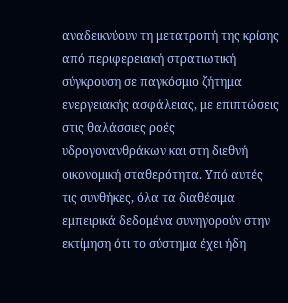αναδεικνύουν τη μετατροπή της κρίσης από περιφερειακή στρατιωτική σύγκρουση σε παγκόσμιο ζήτημα ενεργειακής ασφάλειας, με επιπτώσεις στις θαλάσσιες ροές υδρογονανθράκων και στη διεθνή οικονομική σταθερότητα. Υπό αυτές τις συνθήκες, όλα τα διαθέσιμα εμπειρικά δεδομένα συνηγορούν στην εκτίμηση ότι το σύστημα έχει ήδη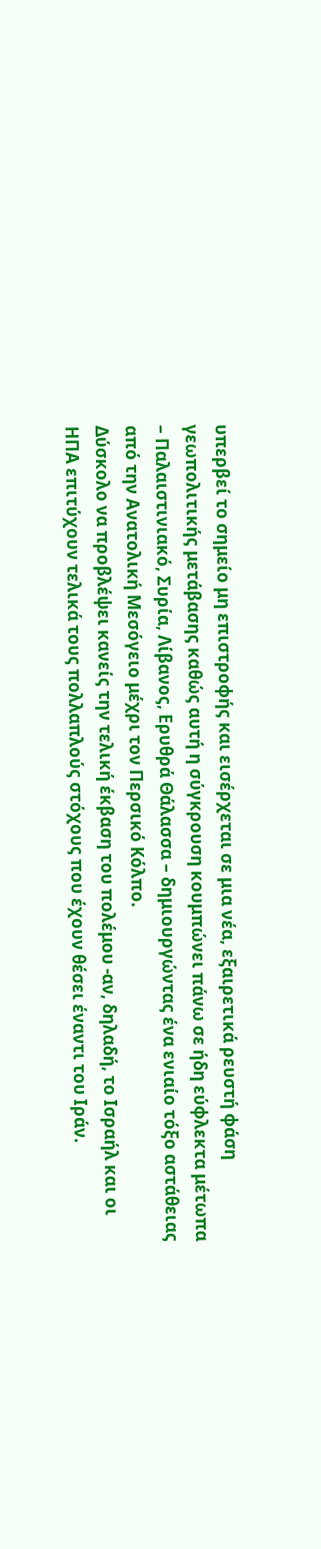υπερβεί το σημείο μη επιστροφής και εισέρχεται σε μια νέα, εξαιρετικά ρευστή φάση γεωπολιτικής μετάβασης καθώς αυτή η σύγκρουση κουμπώνει πάνω σε ήδη εύφλεκτα μέτωπα – Παλαιστινιακό, Συρία, Λίβανος, Ερυθρά Θάλασσα – δημιουργώντας ένα ενιαίο τόξο αστάθειας από την Ανατολική Μεσόγειο μέχρι τον Περσικό Κόλπο.
Δύσκολο να προβλέψει κανείς την τελική έκβαση του πολέμου -αν, δηλαδή, το Ισραήλ και οι ΗΠΑ επιτύχουν τελικά τους πολλαπλούς στόχους που έχουν θέσει έναντι του Ιράν.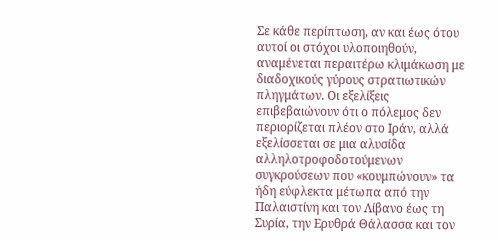Σε κάθε περίπτωση, αν και έως ότου αυτοί οι στόχοι υλοποιηθούν, αναμένεται περαιτέρω κλιμάκωση με διαδοχικούς γύρους στρατιωτικών πληγμάτων. Οι εξελίξεις επιβεβαιώνουν ότι ο πόλεμος δεν περιορίζεται πλέον στο Ιράν, αλλά εξελίσσεται σε μια αλυσίδα αλληλοτροφοδοτούμενων συγκρούσεων που «κουμπώνουν» τα ήδη εύφλεκτα μέτωπα από την Παλαιστίνη και τον Λίβανο έως τη Συρία, την Ερυθρά Θάλασσα και τον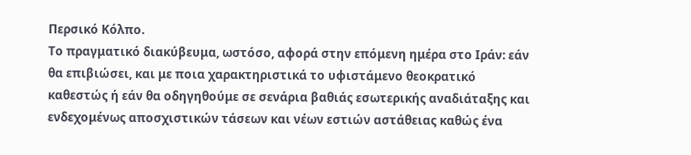Περσικό Κόλπο.
Το πραγματικό διακύβευμα, ωστόσο, αφορά στην επόμενη ημέρα στο Ιράν: εάν θα επιβιώσει, και με ποια χαρακτηριστικά το υφιστάμενο θεοκρατικό καθεστώς ή εάν θα οδηγηθούμε σε σενάρια βαθιάς εσωτερικής αναδιάταξης και ενδεχομένως αποσχιστικών τάσεων και νέων εστιών αστάθειας καθώς ένα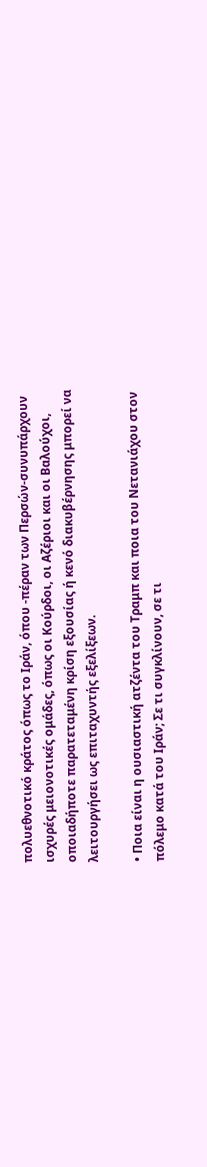πολυεθνοτικό κράτος όπως το Ιράν, όπου -πέραν των Περσών-συνυπάρχουν ισχυρές μειονοτικές ομάδες, όπως οι Κούρδοι, οι Αζέριοι και οι Βαλούχοι, οποιαδήποτε παρατεταμένη κρίση εξουσίας ή κενό διακυβέρνησης μπορεί να λειτουργήσει ως επιταχυντής εξελίξεων.

• Ποια είναι η ουσιαστική ατζέντα του Τραμπ και ποια του Νετανιάχου στον πόλεμο κατά του Ιράν; Σε τι συγκλίνουν, σε τι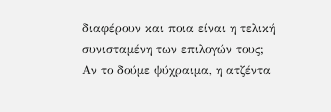διαφέρουν και ποια είναι η τελική συνισταμένη των επιλογών τους;
Αν το δούμε ψύχραιμα, η ατζέντα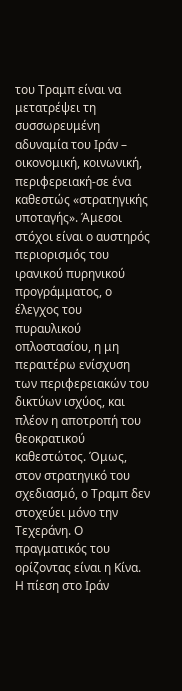του Τραμπ είναι να μετατρέψει τη συσσωρευμένη αδυναμία του Ιράν – οικονομική, κοινωνική, περιφερειακή-σε ένα καθεστώς «στρατηγικής υποταγής». Άμεσοι στόχοι είναι ο αυστηρός περιορισμός του ιρανικού πυρηνικού προγράμματος, ο έλεγχος του πυραυλικού οπλοστασίου, η μη περαιτέρω ενίσχυση των περιφερειακών του δικτύων ισχύος, και πλέον η αποτροπή του θεοκρατικού καθεστώτος. Όμως, στον στρατηγικό του σχεδιασμό, ο Τραμπ δεν στοχεύει μόνο την Τεχεράνη. Ο πραγματικός του ορίζοντας είναι η Κίνα. Η πίεση στο Ιράν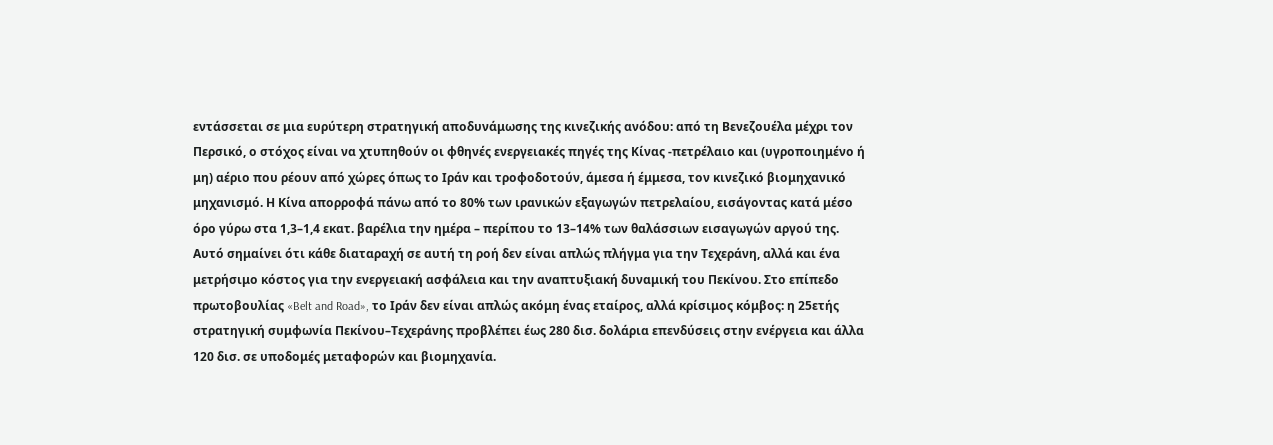εντάσσεται σε μια ευρύτερη στρατηγική αποδυνάμωσης της κινεζικής ανόδου: από τη Βενεζουέλα μέχρι τον Περσικό, ο στόχος είναι να χτυπηθούν οι φθηνές ενεργειακές πηγές της Κίνας -πετρέλαιο και (υγροποιημένο ή μη) αέριο που ρέουν από χώρες όπως το Ιράν και τροφοδοτούν, άμεσα ή έμμεσα, τον κινεζικό βιομηχανικό μηχανισμό. Η Κίνα απορροφά πάνω από το 80% των ιρανικών εξαγωγών πετρελαίου, εισάγοντας κατά μέσο όρο γύρω στα 1,3–1,4 εκατ. βαρέλια την ημέρα – περίπου το 13–14% των θαλάσσιων εισαγωγών αργού της.
Αυτό σημαίνει ότι κάθε διαταραχή σε αυτή τη ροή δεν είναι απλώς πλήγμα για την Τεχεράνη, αλλά και ένα μετρήσιμο κόστος για την ενεργειακή ασφάλεια και την αναπτυξιακή δυναμική του Πεκίνου. Στο επίπεδο πρωτοβουλίας «Belt and Road», το Ιράν δεν είναι απλώς ακόμη ένας εταίρος, αλλά κρίσιμος κόμβος: η 25ετής στρατηγική συμφωνία Πεκίνου–Τεχεράνης προβλέπει έως 280 δισ. δολάρια επενδύσεις στην ενέργεια και άλλα 120 δισ. σε υποδομές μεταφορών και βιομηχανία.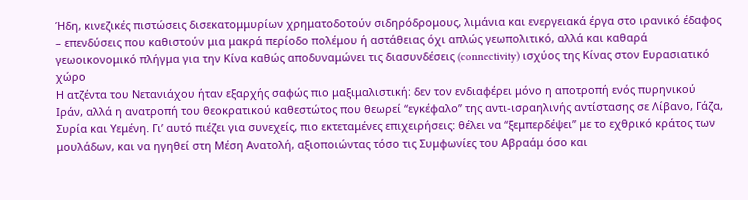Ήδη, κινεζικές πιστώσεις δισεκατομμυρίων χρηματοδοτούν σιδηρόδρομους, λιμάνια και ενεργειακά έργα στο ιρανικό έδαφος – επενδύσεις που καθιστούν μια μακρά περίοδο πολέμου ή αστάθειας όχι απλώς γεωπολιτικό, αλλά και καθαρά γεωοικονομικό πλήγμα για την Κίνα καθώς αποδυναμώνει τις διασυνδέσεις (connectivity) ισχύος της Κίνας στον Ευρασιατικό χώρο
Η ατζέντα του Νετανιάχου ήταν εξαρχής σαφώς πιο μαξιμαλιστική: δεν τον ενδιαφέρει μόνο η αποτροπή ενός πυρηνικού Ιράν, αλλά η ανατροπή του θεοκρατικού καθεστώτος που θεωρεί “εγκέφαλο” της αντι-ισραηλινής αντίστασης σε Λίβανο, Γάζα, Συρία και Υεμένη. Γι’ αυτό πιέζει για συνεχείς, πιο εκτεταμένες επιχειρήσεις: θέλει να “ξεμπερδέψει” με το εχθρικό κράτος των μουλάδων, και να ηγηθεί στη Μέση Ανατολή, αξιοποιώντας τόσο τις Συμφωνίες του Αβραάμ όσο και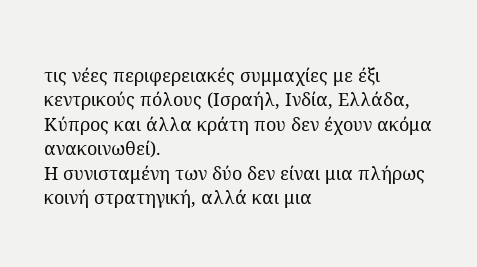τις νέες περιφερειακές συμμαχίες με έξι κεντρικούς πόλους (Ισραήλ, Ινδία, Ελλάδα, Κύπρος και άλλα κράτη που δεν έχουν ακόμα ανακοινωθεί).
Η συνισταμένη των δύο δεν είναι μια πλήρως κοινή στρατηγική, αλλά και μια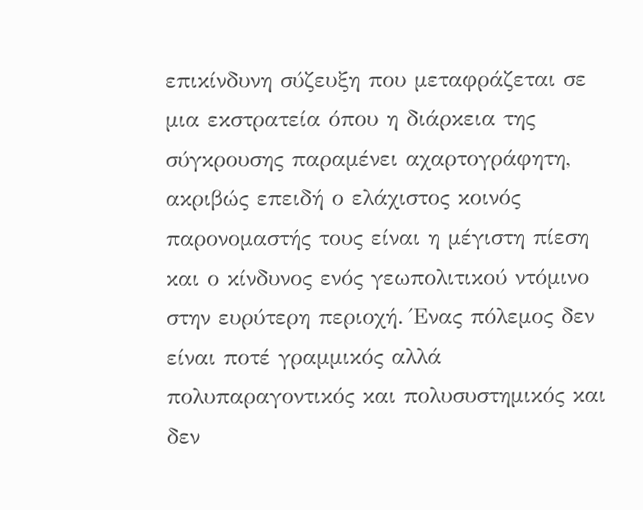επικίνδυνη σύζευξη που μεταφράζεται σε μια εκστρατεία όπου η διάρκεια της σύγκρουσης παραμένει αχαρτογράφητη, ακριβώς επειδή ο ελάχιστος κοινός παρονομαστής τους είναι η μέγιστη πίεση και ο κίνδυνος ενός γεωπολιτικού ντόμινο στην ευρύτερη περιοχή. Ένας πόλεμος δεν είναι ποτέ γραμμικός αλλά πολυπαραγοντικός και πολυσυστημικός και δεν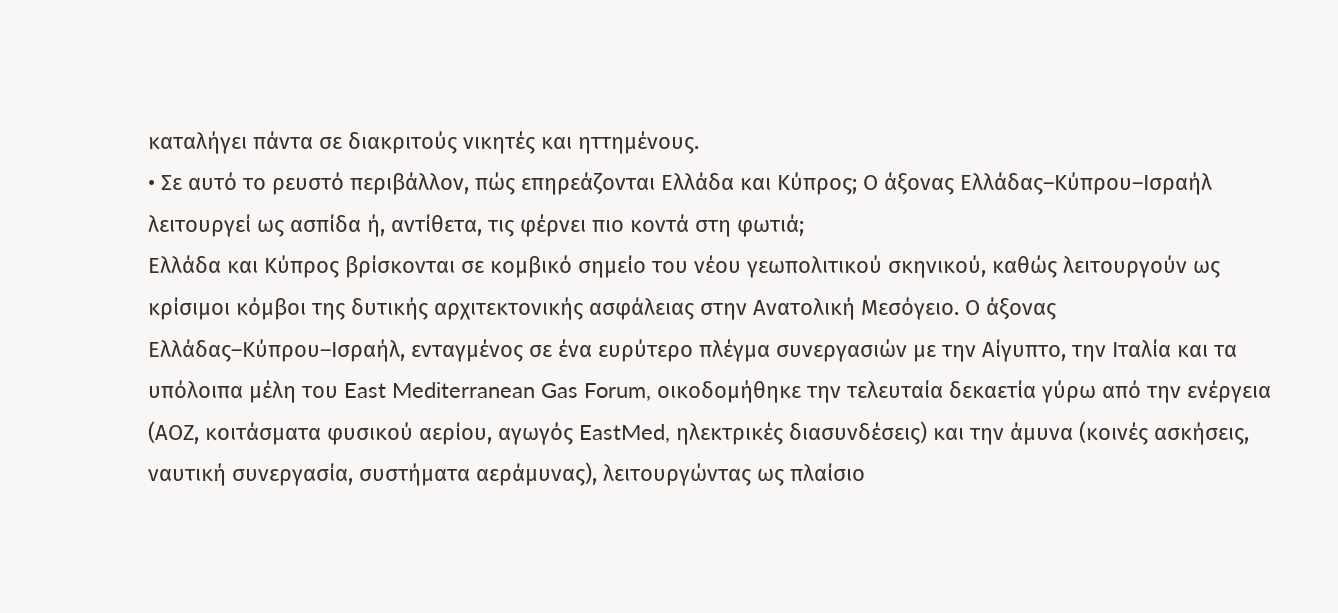καταλήγει πάντα σε διακριτούς νικητές και ηττημένους.
• Σε αυτό το ρευστό περιβάλλον, πώς επηρεάζονται Ελλάδα και Κύπρος; Ο άξονας Ελλάδας–Κύπρου–Ισραήλ λειτουργεί ως ασπίδα ή, αντίθετα, τις φέρνει πιο κοντά στη φωτιά;
Ελλάδα και Κύπρος βρίσκονται σε κομβικό σημείο του νέου γεωπολιτικού σκηνικού, καθώς λειτουργούν ως κρίσιμοι κόμβοι της δυτικής αρχιτεκτονικής ασφάλειας στην Ανατολική Μεσόγειο. Ο άξονας Ελλάδας–Κύπρου–Ισραήλ, ενταγμένος σε ένα ευρύτερο πλέγμα συνεργασιών με την Αίγυπτο, την Ιταλία και τα υπόλοιπα μέλη του East Mediterranean Gas Forum, οικοδομήθηκε την τελευταία δεκαετία γύρω από την ενέργεια (ΑΟΖ, κοιτάσματα φυσικού αερίου, αγωγός EastMed, ηλεκτρικές διασυνδέσεις) και την άμυνα (κοινές ασκήσεις, ναυτική συνεργασία, συστήματα αεράμυνας), λειτουργώντας ως πλαίσιο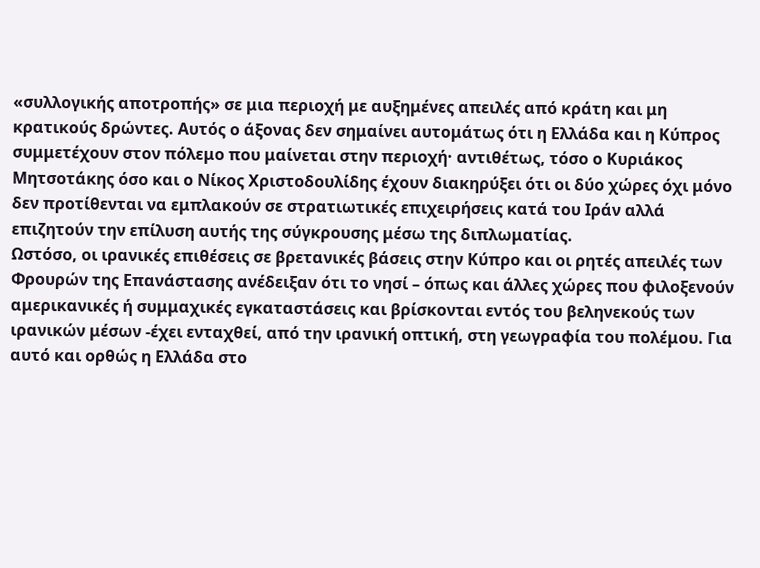«συλλογικής αποτροπής» σε μια περιοχή με αυξημένες απειλές από κράτη και μη κρατικούς δρώντες. Αυτός ο άξονας δεν σημαίνει αυτομάτως ότι η Ελλάδα και η Κύπρος συμμετέχουν στον πόλεμο που μαίνεται στην περιοχή· αντιθέτως, τόσο ο Κυριάκος Μητσοτάκης όσο και ο Νίκος Χριστοδουλίδης έχουν διακηρύξει ότι οι δύο χώρες όχι μόνο δεν προτίθενται να εμπλακούν σε στρατιωτικές επιχειρήσεις κατά του Ιράν αλλά επιζητούν την επίλυση αυτής της σύγκρουσης μέσω της διπλωματίας.
Ωστόσο, οι ιρανικές επιθέσεις σε βρετανικές βάσεις στην Κύπρο και οι ρητές απειλές των Φρουρών της Επανάστασης ανέδειξαν ότι το νησί – όπως και άλλες χώρες που φιλοξενούν αμερικανικές ή συμμαχικές εγκαταστάσεις και βρίσκονται εντός του βεληνεκούς των ιρανικών μέσων -έχει ενταχθεί, από την ιρανική οπτική, στη γεωγραφία του πολέμου. Για αυτό και ορθώς η Ελλάδα στο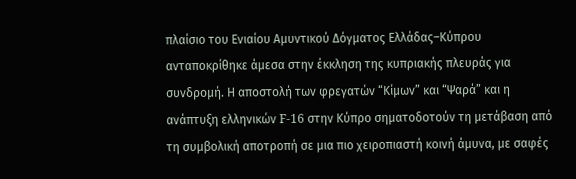πλαίσιο του Ενιαίου Αμυντικού Δόγματος Ελλάδας–Κύπρου ανταποκρίθηκε άμεσα στην έκκληση της κυπριακής πλευράς για συνδρομή. Η αποστολή των φρεγατών “Κίμων” και “Ψαρά” και η ανάπτυξη ελληνικών F-16 στην Κύπρο σηματοδοτούν τη μετάβαση από τη συμβολική αποτροπή σε μια πιο χειροπιαστή κοινή άμυνα, με σαφές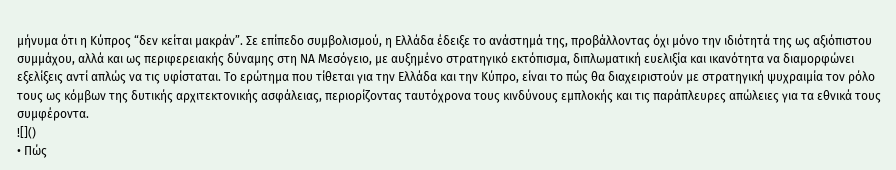μήνυμα ότι η Κύπρος “δεν κείται μακράν”. Σε επίπεδο συμβολισμού, η Ελλάδα έδειξε το ανάστημά της, προβάλλοντας όχι μόνο την ιδιότητά της ως αξιόπιστου συμμάχου, αλλά και ως περιφερειακής δύναμης στη ΝΑ Μεσόγειο, με αυξημένο στρατηγικό εκτόπισμα, διπλωματική ευελιξία και ικανότητα να διαμορφώνει εξελίξεις αντί απλώς να τις υφίσταται. Το ερώτημα που τίθεται για την Ελλάδα και την Κύπρο, είναι το πώς θα διαχειριστούν με στρατηγική ψυχραιμία τον ρόλο τους ως κόμβων της δυτικής αρχιτεκτονικής ασφάλειας, περιορίζοντας ταυτόχρονα τους κινδύνους εμπλοκής και τις παράπλευρες απώλειες για τα εθνικά τους συμφέροντα.
![]()
• Πώς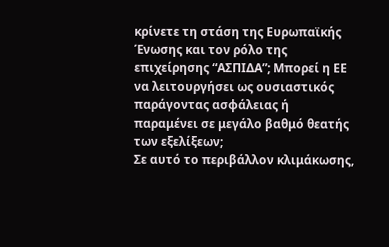κρίνετε τη στάση της Ευρωπαϊκής Ένωσης και τον ρόλο της επιχείρησης “ΑΣΠΙΔΑ”; Μπορεί η ΕΕ να λειτουργήσει ως ουσιαστικός παράγοντας ασφάλειας ή παραμένει σε μεγάλο βαθμό θεατής των εξελίξεων;
Σε αυτό το περιβάλλον κλιμάκωσης,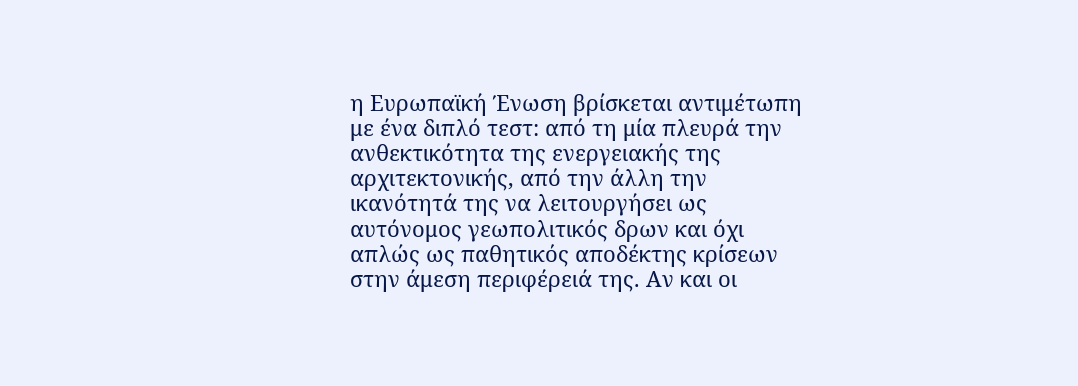η Ευρωπαϊκή Ένωση βρίσκεται αντιμέτωπη με ένα διπλό τεστ: από τη μία πλευρά την ανθεκτικότητα της ενεργειακής της αρχιτεκτονικής, από την άλλη την ικανότητά της να λειτουργήσει ως αυτόνομος γεωπολιτικός δρων και όχι απλώς ως παθητικός αποδέκτης κρίσεων στην άμεση περιφέρειά της. Αν και οι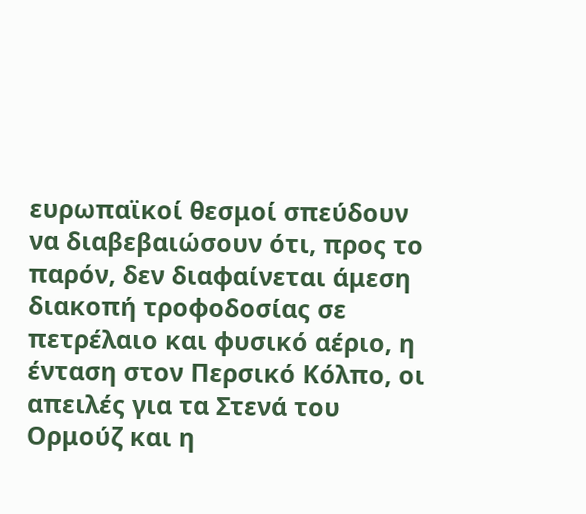ευρωπαϊκοί θεσμοί σπεύδουν να διαβεβαιώσουν ότι, προς το παρόν, δεν διαφαίνεται άμεση διακοπή τροφοδοσίας σε πετρέλαιο και φυσικό αέριο, η ένταση στον Περσικό Κόλπο, οι απειλές για τα Στενά του Ορμούζ και η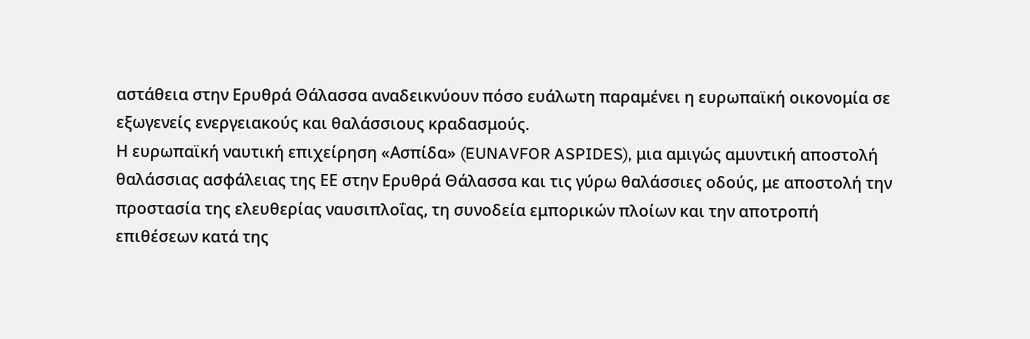αστάθεια στην Ερυθρά Θάλασσα αναδεικνύουν πόσο ευάλωτη παραμένει η ευρωπαϊκή οικονομία σε εξωγενείς ενεργειακούς και θαλάσσιους κραδασμούς.
Η ευρωπαϊκή ναυτική επιχείρηση «Ασπίδα» (EUNAVFOR ASPIDES), μια αμιγώς αμυντική αποστολή θαλάσσιας ασφάλειας της ΕΕ στην Ερυθρά Θάλασσα και τις γύρω θαλάσσιες οδούς, με αποστολή την προστασία της ελευθερίας ναυσιπλοΐας, τη συνοδεία εμπορικών πλοίων και την αποτροπή επιθέσεων κατά της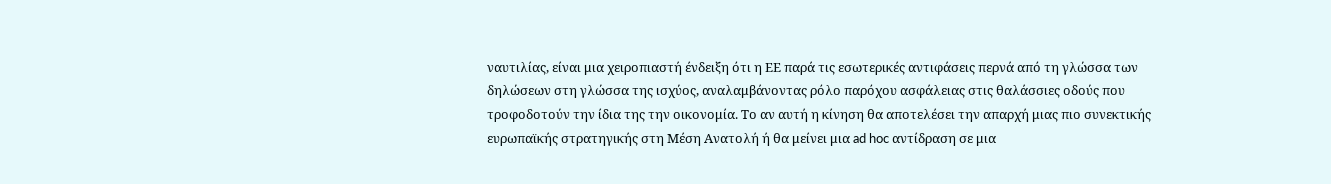ναυτιλίας, είναι μια χειροπιαστή ένδειξη ότι η ΕΕ παρά τις εσωτερικές αντιφάσεις περνά από τη γλώσσα των δηλώσεων στη γλώσσα της ισχύος, αναλαμβάνοντας ρόλο παρόχου ασφάλειας στις θαλάσσιες οδούς που τροφοδοτούν την ίδια της την οικονομία. Το αν αυτή η κίνηση θα αποτελέσει την απαρχή μιας πιο συνεκτικής ευρωπαϊκής στρατηγικής στη Μέση Ανατολή ή θα μείνει μια ad hoc αντίδραση σε μια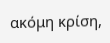ακόμη κρίση,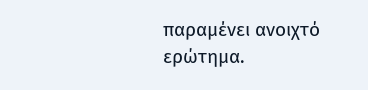παραμένει ανοιχτό ερώτημα.